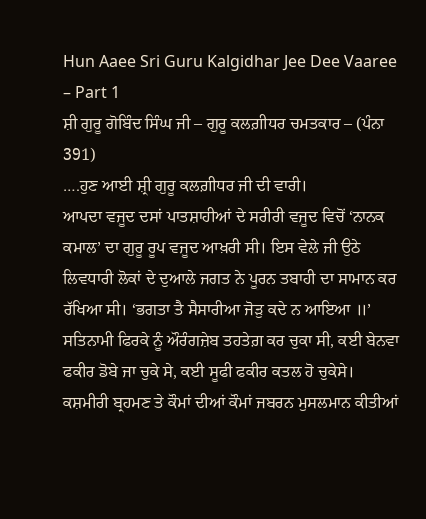Hun Aaee Sri Guru Kalgidhar Jee Dee Vaaree – Part 1
ਸ਼ੀ ਗੁਰੂ ਗੋਬਿੰਦ ਸਿੰਘ ਜੀ – ਗੁਰੂ ਕਲਗ਼ੀਧਰ ਚਮਤਕਾਰ – (ਪੰਨਾ 391)
….ਹੁਣ ਆਈ ਸ਼੍ਰੀ ਗੁਰੂ ਕਲਗ਼ੀਧਰ ਜੀ ਦੀ ਵਾਰੀ।
ਆਪਦਾ ਵਜੂਦ ਦਸਾਂ ਪਾਤਸ਼ਾਹੀਆਂ ਦੇ ਸਰੀਰੀ ਵਜੂਦ ਵਿਚੋਂ ‘ਨਾਨਕ ਕਮਾਲ’ ਦਾ ਗੁਰੂ ਰੂਪ ਵਜੂਦ ਆਖ਼ਰੀ ਸੀ। ਇਸ ਵੇਲੇ ਜੀ ਉਠੇ ਲਿਵਧਾਰੀ ਲੋਕਾਂ ਦੇ ਦੁਆਲੇ ਜਗਤ ਨੇ ਪੂਰਨ ਤਬਾਹੀ ਦਾ ਸਾਮਾਨ ਕਰ ਰੱਖਿਆ ਸੀ। ‘ਭਗਤਾ ਤੈ ਸੈਸਾਰੀਆ ਜੋੜੁ ਕਦੇ ਨ ਆਇਆ ॥’
ਸਤਿਨਾਮੀ ਫਿਰਕੇ ਨੂੰ ਔਰੰਗਜ਼ੇਬ ਤਹਤੇਗ਼ ਕਰ ਚੁਕਾ ਸੀ, ਕਈ ਬੇਨਵਾ ਫਕੀਰ ਡੋਬੇ ਜਾ ਚੁਕੇ ਸੇ, ਕਈ ਸੂਫੀ ਫਕੀਰ ਕਤਲ ਹੋ ਚੁਕੇਸੇ। ਕਸ਼ਮੀਰੀ ਬ੍ਰਹਮਣ ਤੇ ਕੌਮਾਂ ਦੀਆਂ ਕੌਮਾਂ ਜਬਰਨ ਮੁਸਲਮਾਨ ਕੀਤੀਆਂ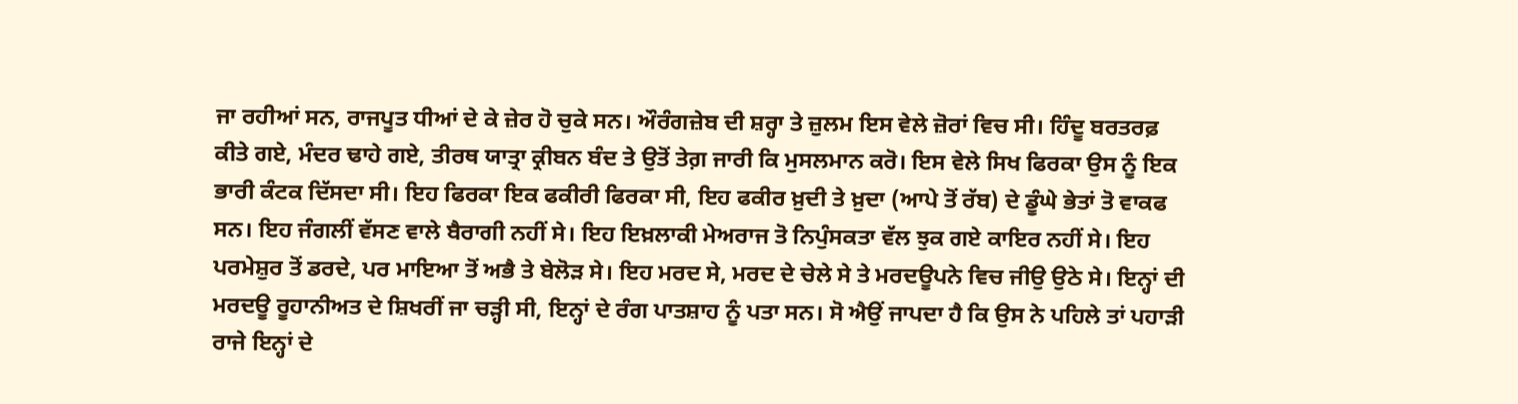ਜਾ ਰਹੀਆਂ ਸਨ, ਰਾਜਪੂਤ ਧੀਆਂ ਦੇ ਕੇ ਜ਼ੇਰ ਹੋ ਚੁਕੇ ਸਨ। ਔਰੰਗਜ਼ੇਬ ਦੀ ਸ਼ਰ੍ਹਾ ਤੇ ਜ਼ੁਲਮ ਇਸ ਵੇਲੇ ਜ਼ੋਰਾਂ ਵਿਚ ਸੀ। ਹਿੰਦੂ ਬਰਤਰਫ਼ ਕੀਤੇ ਗਏ, ਮੰਦਰ ਢਾਹੇ ਗਏ, ਤੀਰਥ ਯਾਤ੍ਰਾ ਕ੍ਰੀਬਨ ਬੰਦ ਤੇ ਉਤੋਂ ਤੇਗ਼ ਜਾਰੀ ਕਿ ਮੁਸਲਮਾਨ ਕਰੋ। ਇਸ ਵੇਲੇ ਸਿਖ ਫਿਰਕਾ ਉਸ ਨੂੰ ਇਕ ਭਾਰੀ ਕੰਟਕ ਦਿੱਸਦਾ ਸੀ। ਇਹ ਫਿਰਕਾ ਇਕ ਫਕੀਰੀ ਫਿਰਕਾ ਸੀ, ਇਹ ਫਕੀਰ ਖ਼ੁਦੀ ਤੇ ਖ਼ੁਦਾ (ਆਪੇ ਤੋਂ ਰੱਬ) ਦੇ ਡੂੰਘੇ ਭੇਤਾਂ ਤੋ ਵਾਕਫ ਸਨ। ਇਹ ਜੰਗਲੀਂ ਵੱਸਣ ਵਾਲੇ ਬੈਰਾਗੀ ਨਹੀਂ ਸੇ। ਇਹ ਇਖ਼ਲਾਕੀ ਮੇਅਰਾਜ ਤੋ ਨਿਪੁੰਸਕਤਾ ਵੱਲ ਝੁਕ ਗਏ ਕਾਇਰ ਨਹੀਂ ਸੇ। ਇਹ ਪਰਮੇਸ਼ੁਰ ਤੋਂ ਡਰਦੇ, ਪਰ ਮਾਇਆ ਤੋਂ ਅਭੈ ਤੇ ਬੇਲੋੜ ਸੇ। ਇਹ ਮਰਦ ਸੇ, ਮਰਦ ਦੇ ਚੇਲੇ ਸੇ ਤੇ ਮਰਦਊਪਨੇ ਵਿਚ ਜੀਉ ਉਠੇ ਸੇ। ਇਨ੍ਹਾਂ ਦੀ ਮਰਦਊ ਰੂਹਾਨੀਅਤ ਦੇ ਸ਼ਿਖਰੀਂ ਜਾ ਚੜ੍ਹੀ ਸੀ, ਇਨ੍ਹਾਂ ਦੇ ਰੰਗ ਪਾਤਸ਼ਾਹ ਨੂੰ ਪਤਾ ਸਨ। ਸੋ ਐਉਂ ਜਾਪਦਾ ਹੈ ਕਿ ਉਸ ਨੇ ਪਹਿਲੇ ਤਾਂ ਪਹਾੜੀ ਰਾਜੇ ਇਨ੍ਹਾਂ ਦੇ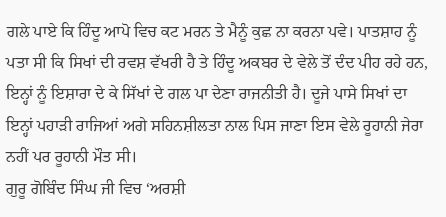ਗਲੇ ਪਾਏ ਕਿ ਹਿੰਦੂ ਆਪੋ ਵਿਚ ਕਟ ਮਰਨ ਤੇ ਮੈਨੂੰ ਕੁਛ ਨਾ ਕਰਨਾ ਪਵੇ। ਪਾਤਸ਼ਾਹ ਨੂੰ ਪਤਾ ਸੀ ਕਿ ਸਿਖਾਂ ਦੀ ਰਵਸ਼ ਵੱਖਰੀ ਹੈ ਤੇ ਹਿੰਦੂ ਅਕਬਰ ਦੇ ਵੇਲੇ ਤੋਂ ਦੰਦ ਪੀਹ ਰਹੇ ਹਨ, ਇਨ੍ਹਾਂ ਨੂੰ ਇਸ਼ਾਰਾ ਦੇ ਕੇ ਸਿੱਖਾਂ ਦੇ ਗਲ ਪਾ ਦੇਣਾ ਰਾਜਨੀਤੀ ਹੈ। ਦੂਜੇ ਪਾਸੇ ਸਿਖਾਂ ਦਾ ਇਨ੍ਹਾਂ ਪਹਾੜੀ ਰਾਜਿਆਂ ਅਗੇ ਸਹਿਨਸ਼ੀਲਤਾ ਨਾਲ ਪਿਸ ਜਾਣਾ ਇਸ ਵੇਲੇ ਰੂਹਾਨੀ ਜੇਰਾ ਨਹੀਂ ਪਰ ਰੂਹਾਨੀ ਮੌਤ ਸੀ।
ਗੁਰੂ ਗੋਬਿੰਦ ਸਿੰਘ ਜੀ ਵਿਚ ‘ਅਰਸ਼ੀ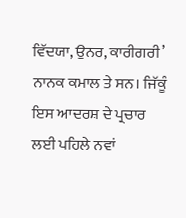ਵਿੱਦਯਾ, ਉਨਰ, ਕਾਰੀਗਰੀ’ ਨਾਨਕ ਕਮਾਲ ਤੇ ਸਨ। ਜਿੱਕੂੰ ਇਸ ਆਦਰਸ਼ ਦੇ ਪ੍ਰਚਾਰ ਲਈ ਪਹਿਲੇ ਨਵਾਂ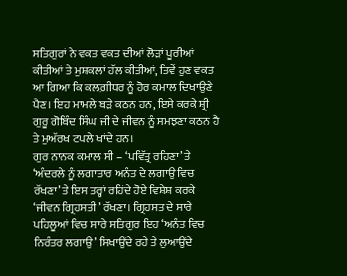ਸਤਿਗੁਰਾਂ ਨੇ ਵਕਤ ਵਕਤ ਦੀਆਂ ਲੋੜਾਂ ਪੂਰੀਆਂ ਕੀਤੀਆਂ ਤੇ ਮੁਸ਼ਕਲਾਂ ਹੱਲ ਕੀਤੀਆਂ, ਤਿਵੇਂ ਹੁਣ ਵਕਤ ਆ ਗਿਆ ਕਿ ਕਲਗ਼ੀਧਰ ਨੂੰ ਹੋਰ ਕਮਾਲ ਦਿਖਾਉਣੇ ਪੈਣ। ਇਹ ਮਾਮਲੇ ਬੜੇ ਕਠਨ ਹਨ, ਇਸੇ ਕਰਕੇ ਸ਼੍ਰੀ ਗੁਰੂ ਗੋਬਿੰਦ ਸਿੰਘ ਜੀ ਦੇ ਜੀਵਨ ਨੂੰ ਸਮਝਣਾ ਕਠਨ ਹੈ ਤੇ ਮੁਅੱਰਖ ਟਪਲੇ ਖਾਂਦੇ ਹਨ।
ਗੁਰ ਨਾਨਕ ਕਮਾਲ ਸੀ – ‘ਪਵਿੱਤ੍ਰ ਰਹਿਣਾ’ ਤੇ ‘ਅੰਦਰਲੇ ਨੂੰ ਲਗਾਤਾਰ ਅਨੰਤ ਦੇ ਲਗਾਉ ਵਿਚ ਰੱਖਣਾ’ ਤੇ ਇਸ ਤਰ੍ਹਾਂ ਰਹਿਂਦੇ ਹੋਏ ਵਿਸ਼ੇਸ਼ ਕਰਕੇ ‘ਜੀਵਨ ਗ੍ਰਿਹਸਤੀ’ ਰੱਖਣਾ। ਗ੍ਰਿਹਸਤ ਦੇ ਸਾਰੇ ਪਹਿਲੂਆਂ ਵਿਚ ਸਾਰੇ ਸਤਿਗੁਰ ਇਹ ‘ਅਨੰਤ ਵਿਚ ਨਿਰੰਤਰ ਲਗਾਉ’ ਸਿਖਾਉਂਦੇ ਰਹੇ ਤੇ ਲੁਆਉਂਦੇ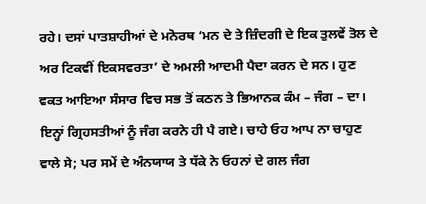ਰਹੇ। ਦਸਾਂ ਪਾਤਸ਼ਾਹੀਆਂ ਦੇ ਮਨੋਰਥ ‘ਮਨ ਦੇ ਤੇ ਜ਼ਿੰਦਗੀ ਦੇ ਇਕ ਤੁਲਵੇਂ ਤੋਲ ਦੇ ਅਰ ਟਿਕਵੀਂ ਇਕਸਵਰਤਾ’ ਦੇ ਅਮਲੀ ਆਦਮੀ ਪੈਦਾ ਕਰਨ ਦੇ ਸਨ। ਹੁਣ ਵਕਤ ਆਇਆ ਸੰਸਾਰ ਵਿਚ ਸਭ ਤੋਂ ਕਠਨ ਤੇ ਭਿਆਨਕ ਕੰਮ – ਜੰਗ – ਦਾ। ਇਨ੍ਹਾਂ ਗ੍ਰਿਹਸਤੀਆਂ ਨੂੰ ਜੰਗ ਕਰਨੇ ਹੀ ਪੈ ਗਏ। ਚਾਹੇ ਓਹ ਆਪ ਨਾ ਚਾਹੁਣ ਵਾਲੇ ਸੇ; ਪਰ ਸਮੇਂ ਦੇ ਅੰਨਯਾਯ ਤੇ ਧੱਕੇ ਨੇ ਓਹਨਾਂ ਦੇ ਗਲ ਜੰਗ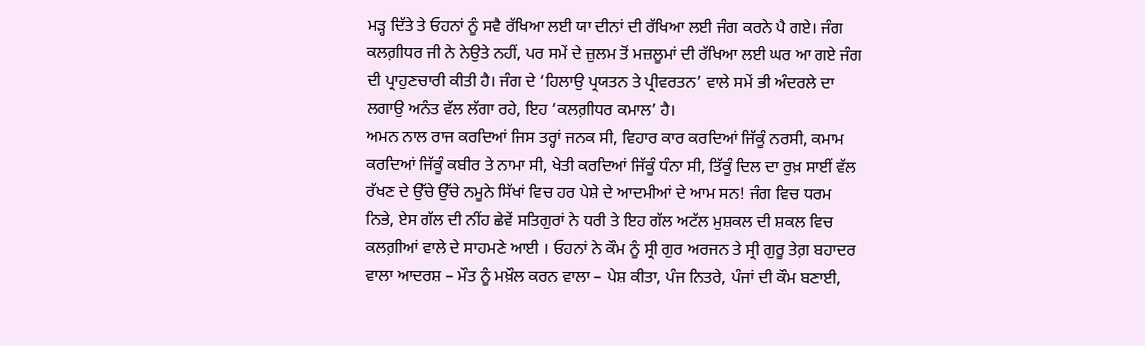ਮੜ੍ਹ ਦਿੱਤੇ ਤੇ ਓਹਨਾਂ ਨੂੰ ਸਵੈ ਰੱਖਿਆ ਲਈ ਯਾ ਦੀਨਾਂ ਦੀ ਰੱਖਿਆ ਲਈ ਜੰਗ ਕਰਨੇ ਪੈ ਗਏ। ਜੰਗ ਕਲਗ਼ੀਧਰ ਜੀ ਨੇ ਨੇਉਤੇ ਨਹੀਂ, ਪਰ ਸਮੇਂ ਦੇ ਜ਼ੁਲਮ ਤੋਂ ਮਜ਼ਲੂਮਾਂ ਦੀ ਰੱਖਿਆ ਲਈ ਘਰ ਆ ਗਏ ਜੰਗ ਦੀ ਪ੍ਰਾਹੁਣਚਾਰੀ ਕੀਤੀ ਹੈ। ਜੰਗ ਦੇ ‘ਹਿਲਾਉ ਪ੍ਰਯਤਨ ਤੇ ਪ੍ਰੀਵਰਤਨ’ ਵਾਲੇ ਸਮੇਂ ਭੀ ਅੰਦਰਲੇ ਦਾ ਲਗਾਉ ਅਨੰਤ ਵੱਲ ਲੱਗਾ ਰਹੇ, ਇਹ ‘ਕਲਗ਼ੀਧਰ ਕਮਾਲ’ ਹੈ।
ਅਮਨ ਨਾਲ ਰਾਜ ਕਰਦਿਆਂ ਜਿਸ ਤਰ੍ਹਾਂ ਜਨਕ ਸੀ, ਵਿਹਾਰ ਕਾਰ ਕਰਦਿਆਂ ਜਿੱਕੂੰ ਨਰਸੀ, ਕਮਾਮ ਕਰਦਿਆਂ ਜਿੱਕੂੰ ਕਬੀਰ ਤੇ ਨਾਮਾ ਸੀ, ਖੇਤੀ ਕਰਦਿਆਂ ਜਿੱਕੂੰ ਧੰਨਾ ਸੀ, ਤਿੱਕੂੰ ਦਿਲ ਦਾ ਰੁਖ਼ ਸਾਈਂ ਵੱਲ ਰੱਖਣ ਦੇ ਉੱਚੇ ਉੱਚੇ ਨਮੂਨੇ ਸਿੱਖਾਂ ਵਿਚ ਹਰ ਪੇਸ਼ੇ ਦੇ ਆਦਮੀਆਂ ਦੇ ਆਮ ਸਨ! ਜੰਗ ਵਿਚ ਧਰਮ ਨਿਭੇ, ਏਸ ਗੱਲ ਦੀ ਨੀਂਹ ਛੇਵੇਂ ਸਤਿਗੁਰਾਂ ਨੇ ਧਰੀ ਤੇ ਇਹ ਗੱਲ ਅਟੱਲ ਮੁਸ਼ਕਲ ਦੀ ਸ਼ਕਲ ਵਿਚ ਕਲਗ਼ੀਆਂ ਵਾਲੇ ਦੇ ਸਾਹਮਣੇ ਆਈ । ਓਹਨਾਂ ਨੇ ਕੌਮ ਨੂੰ ਸ੍ਰੀ ਗੁਰ ਅਰਜਨ ਤੇ ਸ੍ਰੀ ਗੁਰੂ ਤੇਗ਼ ਬਹਾਦਰ ਵਾਲਾ ਆਦਰਸ਼ – ਮੌਤ ਨੂੰ ਮਖ਼ੌਲ ਕਰਨ ਵਾਲਾ – ਪੇਸ਼ ਕੀਤਾ, ਪੰਜ ਨਿਤਰੇ, ਪੰਜਾਂ ਦੀ ਕੌਮ ਬਣਾਈ,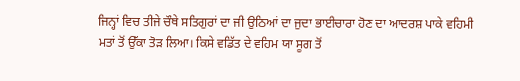ਜਿਨ੍ਹਾਂ ਵਿਚ ਤੀਜੇ ਚੌਥੇ ਸਤਿਗੁਰਾਂ ਦਾ ਜੀ ਉਠਿਆਂ ਦਾ ਜੁਦਾ ਭਾਈਚਾਰਾ ਹੋਣ ਦਾ ਆਦਰਸ਼ ਪਾਕੇ ਵਹਿਮੀ ਮਤਾਂ ਤੋਂ ਉੱਕਾ ਤੋੜ ਲਿਆ। ਕਿਸੇ ਵਡਿੱਤ ਦੇ ਵਹਿਮ ਯਾ ਸੂਗ ਤੋਂ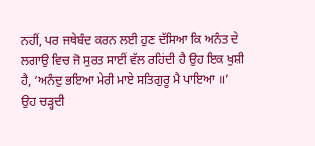ਨਹੀਂ, ਪਰ ਜਥੇਬੰਦ ਕਰਨ ਲਈ ਹੁਣ ਦੱਸਿਆ ਕਿ ਅਨੰਤ ਦੇ ਲਗਾਉ ਵਿਚ ਜੋ ਸੁਰਤ ਸਾਈਂ ਵੱਲ ਰਹਿਂਦੀ ਹੈ ਉਹ ਇਕ ਖੁਸ਼ੀ ਹੈ, ‘ਅਨੰਦੁ ਭਇਆ ਮੇਰੀ ਮਾਏ ਸਤਿਗੁਰੂ ਮੈ ਪਾਇਆ ॥’ ਉਹ ਚੜ੍ਹਦੀ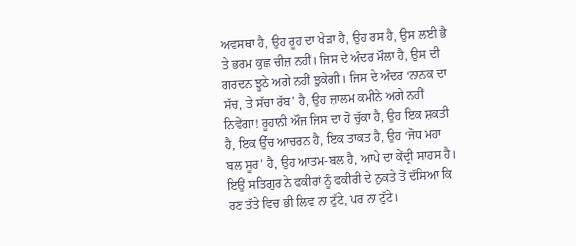ਅਵਸਥਾ ਹੈ, ਉਹ ਰੂਹ ਦਾ ਖੇੜਾ ਹੈ, ਉਹ ਰਸ ਹੈ, ਉਸ ਲਈ ਭੈ ਤੇ ਭਰਮ ਕੁਛ ਚੀਜ਼ ਨਹੀਂ। ਜਿਸ ਦੇ ਅੰਦਰ ਮੌਲਾ ਹੈ, ਉਸ ਦੀ ਗਰਦਨ ਝੂਠੇ ਅਗੇ ਨਹੀਂ ਝੁਕੇਗੀ। ਜਿਸ ਦੇ ਅੰਦਰ ‘ਨਾਨਕ ਦਾ ਸੱਚ, ਤੇ ਸੱਚਾ ਰੱਬ’ ਹੈ, ਉਹ ਜ਼ਾਲਮ ਕਮੀਨੇ ਅਗੇ ਨਹੀਂ ਨਿਵੇਂਗਾ! ਰੂਹਾਨੀ ਔਜ ਜਿਸ ਦਾ ਹੋ ਚੁੱਕਾ ਹੈ, ਉਹ ਇਕ ਸ਼ਕਤੀ ਹੈ, ਇਕ ਉੱਚ ਆਚਰਨ ਹੈ, ਇਕ ਤਾਕਤ ਹੈ, ਉਹ ‘ਜੋਧ ਮਹਾ ਬਲ ਸੂਰ’ ਹੈ, ਉਹ ਆਤਮ-ਬਲ ਹੈ, ਆਪੇ ਦਾ ਕੇਂਦ੍ਰੀ ਸਾਹਸ ਹੈ। ਇਉਂ ਸਤਿਗੁਰ ਨੇ ਫਕੀਰਾਂ ਨੂੰ ਫਕੀਰੀ ਦੇ ਨੁਕਤੇ ਤੋਂ ਦੱਸਿਆ ਕਿ ਰਣ ਤੱਤੇ ਵਿਚ ਭੀ ਲਿਵ ਨਾ ਟੁੱਟੇ, ਪਰ ਨਾ ਟੁੱਟੇ।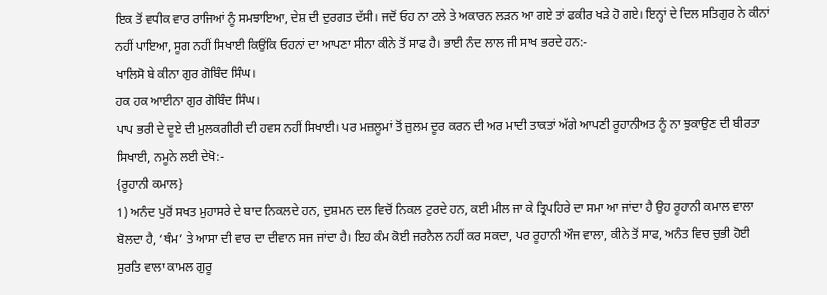ਇਕ ਤੋਂ ਵਧੀਕ ਵਾਰ ਰਾਜਿਆਂ ਨੂੰ ਸਮਝਾਇਆ, ਦੇਸ਼ ਦੀ ਦੁਰਗਤ ਦੱਸੀ। ਜਦੋਂ ਓਹ ਨਾ ਟਲੇ ਤੇ ਅਕਾਰਨ ਲੜਨ ਆ ਗਏ ਤਾਂ ਫਕੀਰ ਖੜੇ ਹੋ ਗਏ। ਇਨ੍ਹਾਂ ਦੇ ਦਿਲ ਸਤਿਗੁਰ ਨੇ ਕੀਨਾਂ ਨਹੀਂ ਪਾਇਆ, ਸੂਗ ਨਹੀਂ ਸਿਖਾਈ ਕਿਉਂਕਿ ਓਹਨਾਂ ਦਾ ਆਪਣਾ ਸੀਨਾ ਕੀਨੇ ਤੋਂ ਸਾਫ ਹੈ। ਭਾਈ ਨੰਦ ਲਾਲ ਜੀ ਸਾਖ ਭਰਦੇ ਹਨ:-
ਖਾਲਿਸੋ ਬੇ ਕੀਨਾ ਗੁਰ ਗੋਬਿੰਦ ਸਿੰਘ।
ਹਕ ਹਕ ਆਈਨਾ ਗੁਰ ਗੋਬਿੰਦ ਸਿੰਘ।
ਪਾਪ ਭਰੀ ਦੇ ਦੂਏ ਦੀ ਮੁਲਕਗੀਰੀ ਦੀ ਹਵਸ ਨਹੀਂ ਸਿਖਾਈ। ਪਰ ਮਜ਼ਲੂਮਾਂ ਤੋਂ ਜ਼ੁਲਮ ਦੂਰ ਕਰਨ ਦੀ ਅਰ ਮਾਦੀ ਤਾਕਤਾਂ ਅੱਗੇ ਆਪਣੀ ਰੂਹਾਨੀਅਤ ਨੂੰ ਨਾ ਝੁਕਾਉਣ ਦੀ ਬੀਰਤਾ ਸਿਖਾਈ, ਨਮੂਨੇ ਲਈ ਦੇਖੋ:-
{ਰੂਹਾਨੀ ਕਮਾਲ}
1) ਅਨੰਦ ਪੁਰੋਂ ਸਖਤ ਮੁਹਾਸਰੇ ਦੇ ਬਾਦ ਨਿਕਲਦੇ ਹਨ, ਦੁਸ਼ਮਨ ਦਲ ਵਿਚੋਂ ਨਿਕਲ ਟੁਰਦੇ ਹਨ, ਕਈ ਮੀਲ ਜਾ ਕੇ ਤ੍ਰਿਪਹਿਰੇ ਦਾ ਸਮਾ ਆ ਜਾਂਦਾ ਹੈ ਉਹ ਰੂਹਾਨੀ ਕਮਾਲ ਵਾਲਾ ਬੋਲਦਾ ਹੈ, ‘ਥੰਮ’ ਤੇ ਆਸਾ ਦੀ ਵਾਰ ਦਾ ਦੀਵਾਨ ਸਜ ਜਾਂਦਾ ਹੈ। ਇਹ ਕੰਮ ਕੋਈ ਜਰਨੈਲ ਨਹੀਂ ਕਰ ਸਕਦਾ, ਪਰ ਰੂਹਾਨੀ ਔਜ ਵਾਲਾ, ਕੀਨੇ ਤੋਂ ਸਾਫ, ਅਨੰਤ ਵਿਚ ਚੁਭੀ ਹੋਈ ਸੁਰਤਿ ਵਾਲਾ ਕਾਮਲ ਗੁਰੂ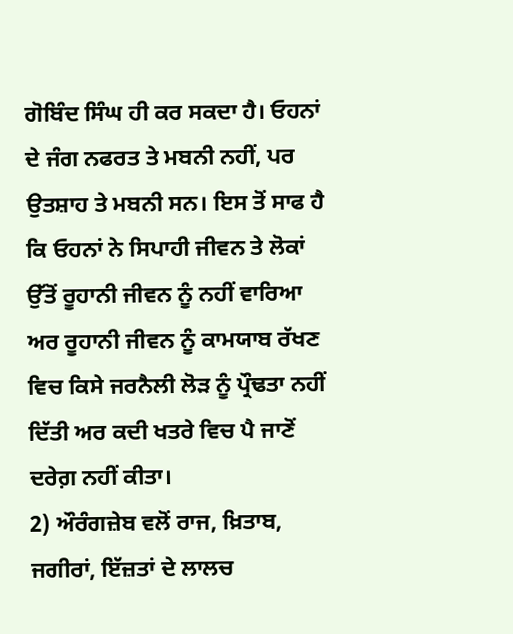ਗੋਬਿੰਦ ਸਿੰਘ ਹੀ ਕਰ ਸਕਦਾ ਹੈ। ਓਹਨਾਂ ਦੇ ਜੰਗ ਨਫਰਤ ਤੇ ਮਬਨੀ ਨਹੀਂ, ਪਰ ਉਤਸ਼ਾਹ ਤੇ ਮਬਨੀ ਸਨ। ਇਸ ਤੋਂ ਸਾਫ ਹੈ ਕਿ ਓਹਨਾਂ ਨੇ ਸਿਪਾਹੀ ਜੀਵਨ ਤੇ ਲੋਕਾਂ ਉੱਤੋਂ ਰੂਹਾਨੀ ਜੀਵਨ ਨੂੰ ਨਹੀਂ ਵਾਰਿਆ ਅਰ ਰੂਹਾਨੀ ਜੀਵਨ ਨੂੰ ਕਾਮਯਾਬ ਰੱਖਣ ਵਿਚ ਕਿਸੇ ਜਰਨੈਲੀ ਲੋੜ ਨੂੰ ਪ੍ਰੌਢਤਾ ਨਹੀਂ ਦਿੱਤੀ ਅਰ ਕਦੀ ਖਤਰੇ ਵਿਚ ਪੈ ਜਾਣੋਂ ਦਰੇਗ਼ ਨਹੀਂ ਕੀਤਾ।
2) ਔਰੰਗਜ਼ੇਬ ਵਲੋਂ ਰਾਜ, ਖ਼ਿਤਾਬ, ਜਗੀਰਾਂ, ਇੱਜ਼ਤਾਂ ਦੇ ਲਾਲਚ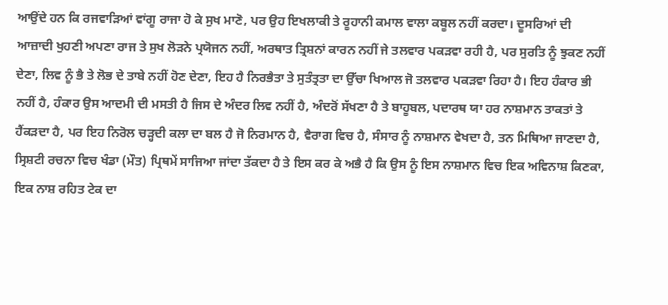ਆਉਂਦੇ ਹਨ ਕਿ ਰਜਵਾੜਿਆਂ ਵਾਂਗੂ ਰਾਜਾ ਹੋ ਕੇ ਸੁਖ ਮਾਣੋ, ਪਰ ਉਹ ਇਖਲਾਕੀ ਤੇ ਰੂਹਾਨੀ ਕਮਾਲ ਵਾਲਾ ਕਬੂਲ ਨਹੀਂ ਕਰਦਾ। ਦੂਸਰਿਆਂ ਦੀ ਆਜ਼ਾਦੀ ਖੁਹਣੀ ਅਪਣਾ ਰਾਜ ਤੇ ਸੁਖ ਲੋੜਨੇ ਪ੍ਰਯੋਜਨ ਨਹੀਂ, ਅਰਥਾਤ ਤ੍ਰਿਸ਼ਨਾਂ ਕਾਰਨ ਨਹੀਂ ਜੇ ਤਲਵਾਰ ਪਕੜਵਾ ਰਹੀ ਹੈ, ਪਰ ਸੁਰਤਿ ਨੂੰ ਝੁਕਣ ਨਹੀਂ ਦੇਣਾ, ਲਿਵ ਨੂੰ ਭੈ ਤੇ ਲੋਭ ਦੇ ਤਾਬੇ ਨਹੀਂ ਹੋਣ ਦੇਣਾ, ਇਹ ਹੈ ਨਿਰਭੈਤਾ ਤੇ ਸੁਤੰਤ੍ਰਤਾ ਦਾ ਉੱਚਾ ਖਿਆਲ ਜੋ ਤਲਵਾਰ ਪਕੜਵਾ ਰਿਹਾ ਹੈ। ਇਹ ਹੰਕਾਰ ਭੀ ਨਹੀਂ ਹੈ, ਹੰਕਾਰ ਉਸ ਆਦਮੀ ਦੀ ਮਸਤੀ ਹੈ ਜਿਸ ਦੇ ਅੰਦਰ ਲਿਵ ਨਹੀਂ ਹੈ, ਅੰਦਰੋਂ ਸੱਖਣਾ ਹੈ ਤੇ ਬਾਹੂਬਲ, ਪਦਾਰਥ ਯਾ ਹਰ ਨਾਸ਼ਮਾਨ ਤਾਕਤਾਂ ਤੇ ਹੈਂਕੜਦਾ ਹੈ, ਪਰ ਇਹ ਨਿਰੋਲ ਚੜ੍ਹਦੀ ਕਲਾ ਦਾ ਬਲ ਹੈ ਜੋ ਨਿਰਮਾਨ ਹੈ, ਵੈਰਾਗ ਵਿਚ ਹੈ, ਸੰਸਾਰ ਨੂੰ ਨਾਸ਼ਮਾਨ ਵੇਖਦਾ ਹੈ, ਤਨ ਮਿਥਿਆ ਜਾਣਦਾ ਹੈ, ਸ੍ਰਿਸ਼ਟੀ ਰਚਨਾ ਵਿਚ ਖੰਡਾ (ਮੌਤ) ਪ੍ਰਿਥਮੇਂ ਸਾਜਿਆ ਜਾਂਦਾ ਤੱਕਦਾ ਹੈ ਤੇ ਇਸ ਕਰ ਕੇ ਅਭੈ ਹੈ ਕਿ ਉਸ ਨੂੰ ਇਸ ਨਾਸ਼ਮਾਨ ਵਿਚ ਇਕ ਅਵਿਨਾਸ਼ ਕਿਣਕਾ, ਇਕ ਨਾਸ਼ ਰਹਿਤ ਟੇਕ ਦਾ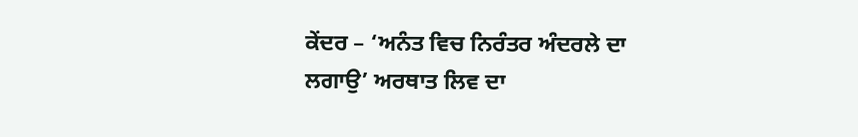ਕੇਂਦਰ – ‘ਅਨੰਤ ਵਿਚ ਨਿਰੰਤਰ ਅੰਦਰਲੇ ਦਾ ਲਗਾਉ’ ਅਰਥਾਤ ਲਿਵ ਦਾ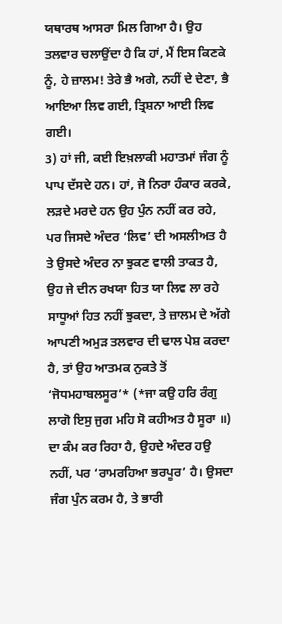ਯਥਾਰਥ ਆਸਰਾ ਮਿਲ ਗਿਆ ਹੈ। ਉਹ ਤਲਵਾਰ ਚਲਾਉਂਦਾ ਹੈ ਕਿ ਹਾਂ, ਮੈਂ ਇਸ ਕਿਣਕੇ ਨੂੰ, ਹੇ ਜ਼ਾਲਮ! ਤੇਰੇ ਭੈ ਅਗੇ, ਨਹੀਂ ਦੇ ਦੇਣਾ, ਭੈ ਆਇਆ ਲਿਵ ਗਈ, ਤ੍ਰਿਸ਼ਨਾ ਆਈ ਲਿਵ ਗਈ।
3) ਹਾਂ ਜੀ, ਕਈ ਇਖ਼ਲਾਕੀ ਮਹਾਤਮਾਂ ਜੰਗ ਨੂੰ ਪਾਪ ਦੱਸਦੇ ਹਨ। ਹਾਂ, ਜੋ ਨਿਰਾ ਹੰਕਾਰ ਕਰਕੇ, ਲੜਦੇ ਮਰਦੇ ਹਨ ਉਹ ਪੁੰਨ ਨਹੀਂ ਕਰ ਰਹੇ, ਪਰ ਜਿਸਦੇ ਅੰਦਰ ‘ਲਿਵ’ ਦੀ ਅਸਲੀਅਤ ਹੈ ਤੇ ਉਸਦੇ ਅੰਦਰ ਨਾ ਝੁਕਣ ਵਾਲੀ ਤਾਕਤ ਹੈ, ਉਹ ਜੇ ਦੀਨ ਰਖਯਾ ਹਿਤ ਯਾ ਲਿਵ ਲਾ ਰਹੇ ਸਾਧੂਆਂ ਹਿਤ ਨਹੀਂ ਝੁਕਦਾ, ਤੇ ਜ਼ਾਲਮ ਦੇ ਅੱਗੇ ਆਪਣੀ ਅਮੁੜ ਤਲਵਾਰ ਦੀ ਢਾਲ ਪੇਸ਼ ਕਰਦਾ ਹੈ, ਤਾਂ ਉਹ ਆਤਮਕ ਨੁਕਤੇ ਤੋਂ ‘ਜੋਧਮਹਾਬਲਸੂਰ’* (*ਜਾ ਕਉ ਹਰਿ ਰੰਗੁ ਲਾਗੋ ਇਸੁ ਜੁਗ ਮਹਿ ਸੋ ਕਹੀਅਤ ਹੈ ਸੂਰਾ ॥) ਦਾ ਕੰਮ ਕਰ ਰਿਹਾ ਹੈ, ਉਹਦੇ ਅੰਦਰ ਹਉ ਨਹੀਂ, ਪਰ ‘ਰਾਮਰਹਿਆ ਭਰਪੂਰ’ ਹੈ। ਉਸਦਾ ਜੰਗ ਪੁੰਨ ਕਰਮ ਹੈ, ਤੇ ਭਾਰੀ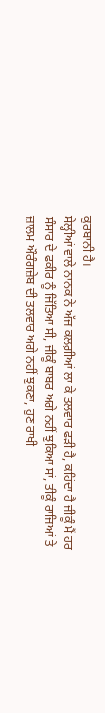ਕੁਰਬਾਨੀ ਹੈ।
ਸੇਲ੍ਹੀਆਂ ਵਾਲੇ ਨਾਨਕ ਨੇ ਅੱਜ ਕਲਗ਼ੀਆਂ ਲਾ ਕੇ ਤਲਵਾਰ ਫੜੀ ਹੈ, ਕਹਿਂਦਾ ਹੈ ਜੀਕੂੰ ਮੈਂ ਹਰ ਸੰਸਾਰ ਦੇ ਫਕੀਰ ਨੂੰ ਜਿੱਤਿਆ ਸੀ, ਜੀਕੂੰ ਬਾਬਰ ਅਗੇ ਨਹੀਂ ਝੁਕਿਆ ਸਾਂ, ਤੀਕੂੰ ਰਾਜਿਆਂ ਤੇ ਜ਼ਾਲਮ ਔਰੰਗਜ਼ੇਬ ਦੀ ਤਲਵਾਰ ਅਗੇ ਨਹੀਂ ਝੁਕਣਾ, ਹੁਣ ਰਾਖੀ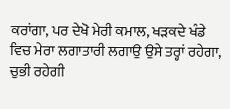ਕਰਾਂਗਾ, ਪਰ ਦੇਖੋ ਮੇਰੀ ਕਮਾਲ, ਖੜਕਦੇ ਖੰਡੇ ਵਿਚ ਮੇਰਾ ਲਗਾਤਾਰੀ ਲਗਾਉ ਉਸੇ ਤਰ੍ਹਾਂ ਰਹੇਗਾ, ਚੁਭੀ ਰਹੇਗੀ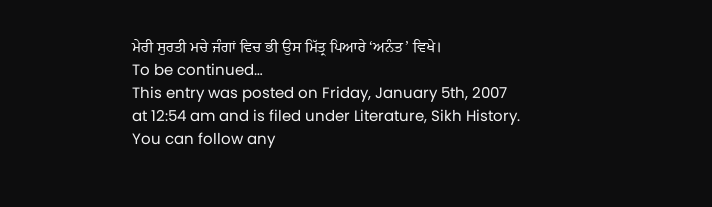ਮੇਰੀ ਸੁਰਤੀ ਮਚੇ ਜੰਗਾਂ ਵਿਚ ਭੀ ਉਸ ਮਿੱਤ੍ਰ ਪਿਆਰੇ ‘ਅਨੰਤ’ ਵਿਖੇ।
To be continued…
This entry was posted on Friday, January 5th, 2007 at 12:54 am and is filed under Literature, Sikh History. You can follow any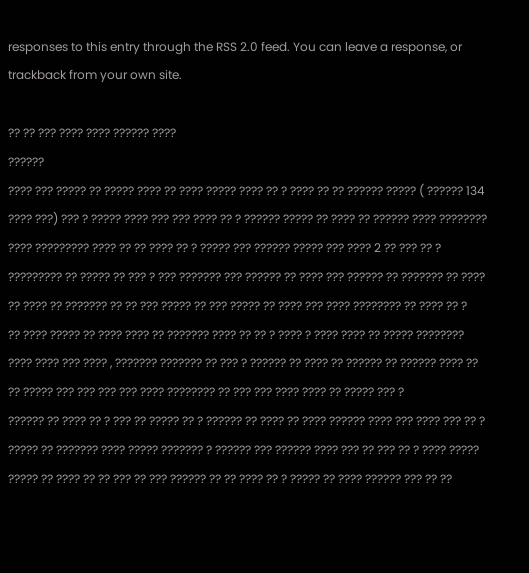responses to this entry through the RSS 2.0 feed. You can leave a response, or trackback from your own site.

?? ?? ??? ???? ???? ?????? ????
??????
???? ??? ????? ?? ????? ???? ?? ???? ????? ???? ?? ? ???? ?? ?? ?????? ????? ( ?????? 134 ???? ???) ??? ? ????? ???? ??? ??? ???? ?? ? ?????? ????? ?? ???? ?? ?????? ???? ???????? ???? ????????? ???? ?? ?? ???? ?? ? ????? ??? ?????? ????? ??? ???? 2 ?? ??? ?? ? ????????? ?? ????? ?? ??? ? ??? ??????? ??? ?????? ?? ???? ??? ?????? ?? ??????? ?? ???? ?? ???? ?? ??????? ?? ?? ??? ????? ?? ??? ????? ?? ???? ??? ???? ???????? ?? ???? ?? ?
?? ???? ????? ?? ???? ???? ?? ??????? ???? ?? ?? ? ???? ? ???? ???? ?? ????? ???????? ???? ???? ??? ???? , ??????? ??????? ?? ??? ? ?????? ?? ???? ?? ?????? ?? ?????? ???? ?? ?? ????? ??? ??? ??? ??? ???? ???????? ?? ??? ??? ???? ???? ?? ????? ??? ?
?????? ?? ???? ?? ? ??? ?? ????? ?? ? ?????? ?? ???? ?? ???? ?????? ???? ??? ???? ??? ?? ? ????? ?? ??????? ???? ????? ??????? ? ?????? ??? ?????? ???? ??? ?? ??? ?? ? ???? ????? ????? ?? ???? ?? ?? ??? ?? ??? ?????? ?? ?? ???? ?? ? ????? ?? ???? ?????? ??? ?? ??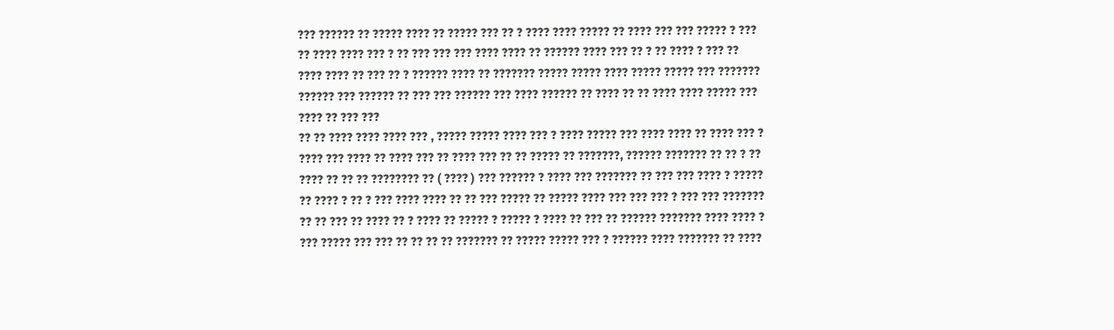??? ?????? ?? ????? ???? ?? ????? ??? ?? ? ???? ???? ????? ?? ???? ??? ??? ????? ? ??? ?? ???? ???? ??? ? ?? ??? ??? ??? ???? ???? ?? ?????? ???? ??? ?? ? ?? ???? ? ??? ?? ???? ???? ?? ??? ?? ? ?????? ???? ?? ??????? ????? ????? ???? ????? ????? ??? ??????? ?????? ??? ?????? ?? ??? ??? ?????? ??? ???? ?????? ?? ???? ?? ?? ???? ???? ????? ??? ???? ?? ??? ???
?? ?? ???? ???? ???? ??? , ????? ????? ???? ??? ? ???? ????? ??? ???? ???? ?? ???? ??? ? ???? ??? ???? ?? ???? ??? ?? ???? ??? ?? ?? ????? ?? ???????, ?????? ??????? ?? ?? ? ?? ???? ?? ?? ?? ???????? ?? ( ???? ) ??? ?????? ? ???? ??? ??????? ?? ??? ??? ???? ? ????? ?? ???? ? ?? ? ??? ???? ???? ?? ?? ??? ????? ?? ????? ???? ??? ??? ??? ? ??? ??? ??????? ?? ?? ??? ?? ???? ?? ? ???? ?? ????? ? ????? ? ???? ?? ??? ?? ?????? ??????? ???? ???? ? ??? ????? ??? ??? ?? ?? ?? ?? ??????? ?? ????? ????? ??? ? ?????? ???? ??????? ?? ????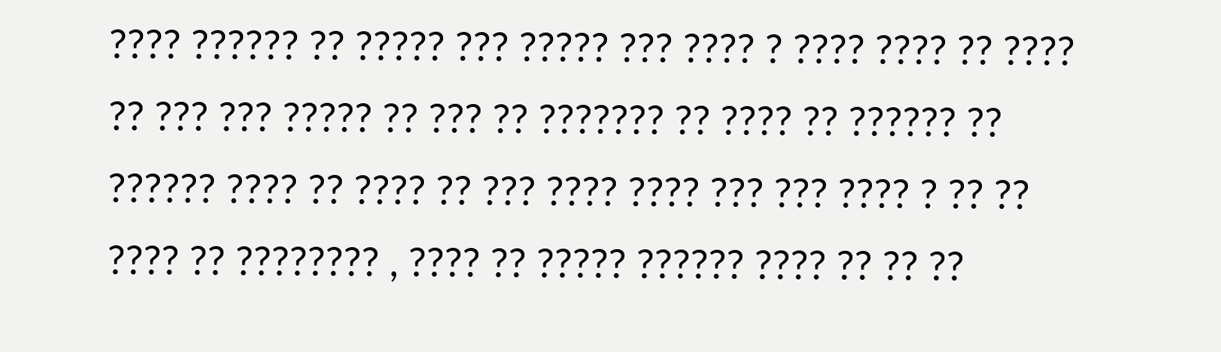???? ?????? ?? ????? ??? ????? ??? ???? ? ???? ???? ?? ???? ?? ??? ??? ????? ?? ??? ?? ??????? ?? ???? ?? ?????? ?? ?????? ???? ?? ???? ?? ??? ???? ???? ??? ??? ???? ? ?? ?? ???? ?? ???????? , ???? ?? ????? ?????? ???? ?? ?? ??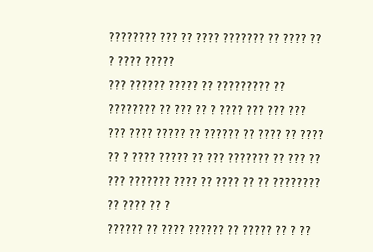???????? ??? ?? ???? ??????? ?? ???? ?? ? ???? ?????
??? ?????? ????? ?? ????????? ?? ???????? ?? ??? ?? ? ???? ??? ??? ??? ??? ???? ????? ?? ?????? ?? ???? ?? ???? ?? ? ???? ????? ?? ??? ??????? ?? ??? ?? ??? ??????? ???? ?? ???? ?? ?? ???????? ?? ???? ?? ?
?????? ?? ???? ?????? ?? ????? ?? ? ??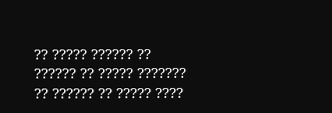?? ????? ?????? ?? ?????? ?? ????? ??????? ?? ?????? ?? ????? ????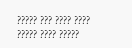????? ??? ???? ????
????? ???? ?????